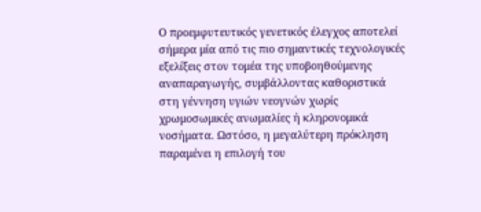Ο προεμφυτευτικός γενετικός έλεγχος αποτελεί σήμερα μία από τις πιο σημαντικές τεχνολογικές εξελίξεις στον τομέα της υποβοηθούμενης αναπαραγωγής, συμβάλλοντας καθοριστικά στη γέννηση υγιών νεογνών χωρίς χρωμοσωμικές ανωμαλίες ή κληρονομικά νοσήματα. Ωστόσο, η μεγαλύτερη πρόκληση παραμένει η επιλογή του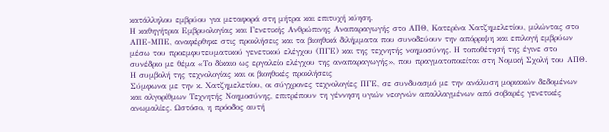κατάλληλου εμβρύου για μεταφορά στη μήτρα και επιτυχή κύηση.
Η καθηγήτρια Εμβρυολογίας και Γενετικής Ανθρώπινης Αναπαραγωγής στο ΑΠΘ, Κατερίνα Χατζημελετίου, μιλώντας στο ΑΠΕ-ΜΠΕ, αναφέρθηκε στις προκλήσεις και τα βιοηθικά διλήμματα που συνοδεύουν την απόρριψη και επιλογή εμβρύων μέσω του προεμφυτευματικού γενετικού ελέγχου (ΠΓΕ) και της τεχνητής νοημοσύνης. Η τοποθέτησή της έγινε στο συνέδριο με θέμα «Το δίκαιο ως εργαλείο ελέγχου της αναπαραγωγής», που πραγματοποιείται στη Νομική Σχολή του ΑΠΘ.
Η συμβολή της τεχνολογίας και οι βιοηθικές προκλήσεις
Σύμφωνα με την κ. Χατζημελετίου, οι σύγχρονες τεχνολογίες ΠΓΕ, σε συνδυασμό με την ανάλυση μοριακών δεδομένων και αλγορίθμων Τεχνητής Νοημοσύνης, επιτρέπουν τη γέννηση υγιών νεογνών απαλλαγμένων από σοβαρές γενετικές ανωμαλίες. Ωστόσο, η πρόοδος αυτή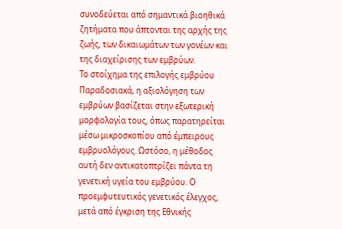συνοδεύεται από σημαντικά βιοηθικά ζητήματα που άπτονται της αρχής της ζωής, των δικαιωμάτων των γονέων και της διαχείρισης των εμβρύων.
Το στοίχημα της επιλογής εμβρύου
Παραδοσιακά, η αξιολόγηση των εμβρύων βασίζεται στην εξωτερική μορφολογία τους, όπως παρατηρείται μέσω μικροσκοπίου από έμπειρους εμβρυολόγους. Ωστόσο, η μέθοδος αυτή δεν αντικατοπτρίζει πάντα τη γενετική υγεία του εμβρύου. Ο προεμφυτευτικός γενετικός έλεγχος, μετά από έγκριση της Εθνικής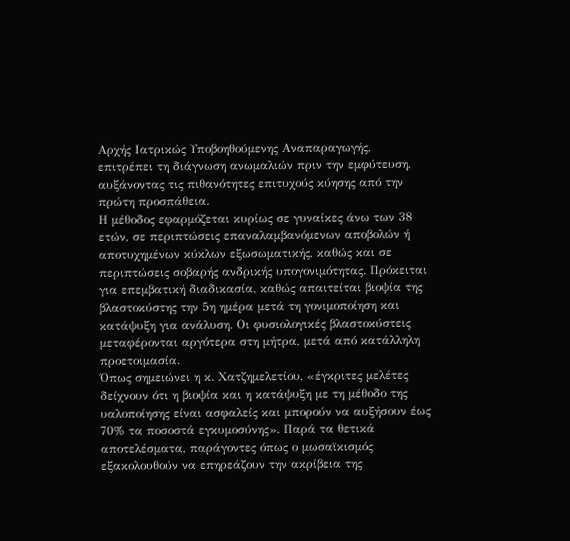Αρχής Ιατρικώς Υποβοηθούμενης Αναπαραγωγής, επιτρέπει τη διάγνωση ανωμαλιών πριν την εμφύτευση, αυξάνοντας τις πιθανότητες επιτυχούς κύησης από την πρώτη προσπάθεια.
Η μέθοδος εφαρμόζεται κυρίως σε γυναίκες άνω των 38 ετών, σε περιπτώσεις επαναλαμβανόμενων αποβολών ή αποτυχημένων κύκλων εξωσωματικής, καθώς και σε περιπτώσεις σοβαρής ανδρικής υπογονιμότητας. Πρόκειται για επεμβατική διαδικασία, καθώς απαιτείται βιοψία της βλαστοκύστης την 5η ημέρα μετά τη γονιμοποίηση και κατάψυξη για ανάλυση. Οι φυσιολογικές βλαστοκύστεις μεταφέρονται αργότερα στη μήτρα, μετά από κατάλληλη προετοιμασία.
Όπως σημειώνει η κ. Χατζημελετίου, «έγκριτες μελέτες δείχνουν ότι η βιοψία και η κατάψυξη με τη μέθοδο της υαλοποίησης είναι ασφαλείς και μπορούν να αυξήσουν έως 70% τα ποσοστά εγκυμοσύνης». Παρά τα θετικά αποτελέσματα, παράγοντες όπως ο μωσαϊκισμός εξακολουθούν να επηρεάζουν την ακρίβεια της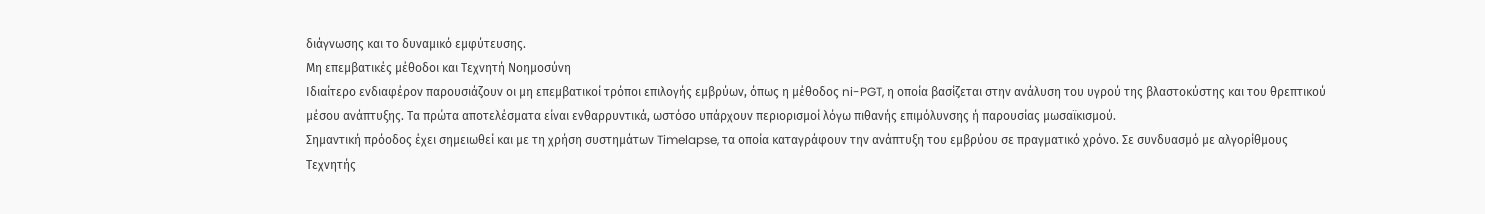διάγνωσης και το δυναμικό εμφύτευσης.
Μη επεμβατικές μέθοδοι και Τεχνητή Νοημοσύνη
Ιδιαίτερο ενδιαφέρον παρουσιάζουν οι μη επεμβατικοί τρόποι επιλογής εμβρύων, όπως η μέθοδος ni-PGT, η οποία βασίζεται στην ανάλυση του υγρού της βλαστοκύστης και του θρεπτικού μέσου ανάπτυξης. Τα πρώτα αποτελέσματα είναι ενθαρρυντικά, ωστόσο υπάρχουν περιορισμοί λόγω πιθανής επιμόλυνσης ή παρουσίας μωσαϊκισμού.
Σημαντική πρόοδος έχει σημειωθεί και με τη χρήση συστημάτων Timelapse, τα οποία καταγράφουν την ανάπτυξη του εμβρύου σε πραγματικό χρόνο. Σε συνδυασμό με αλγορίθμους Τεχνητής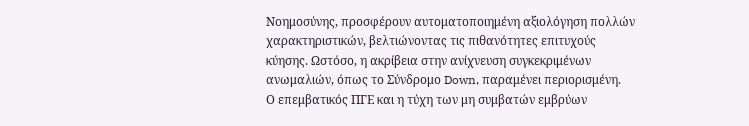Νοημοσύνης, προσφέρουν αυτοματοποιημένη αξιολόγηση πολλών χαρακτηριστικών, βελτιώνοντας τις πιθανότητες επιτυχούς κύησης. Ωστόσο, η ακρίβεια στην ανίχνευση συγκεκριμένων ανωμαλιών, όπως το Σύνδρομο Down, παραμένει περιορισμένη.
Ο επεμβατικός ΠΓΕ και η τύχη των μη συμβατών εμβρύων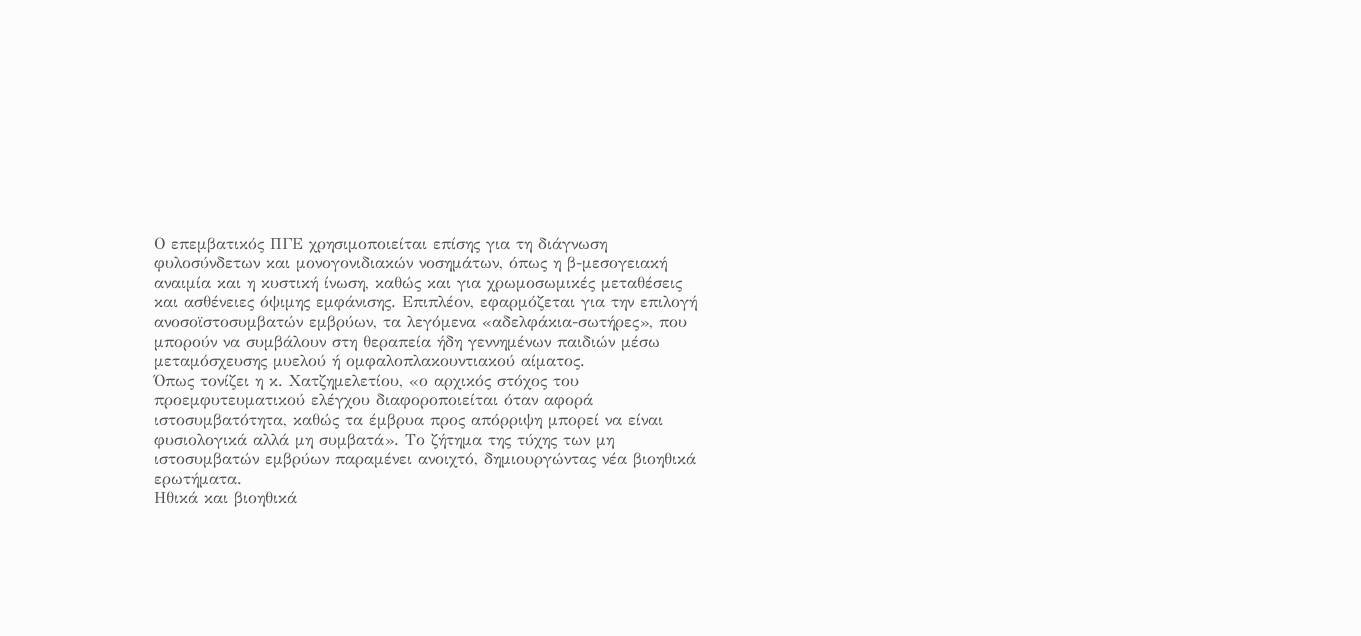Ο επεμβατικός ΠΓΕ χρησιμοποιείται επίσης για τη διάγνωση φυλοσύνδετων και μονογονιδιακών νοσημάτων, όπως η β-μεσογειακή αναιμία και η κυστική ίνωση, καθώς και για χρωμοσωμικές μεταθέσεις και ασθένειες όψιμης εμφάνισης. Επιπλέον, εφαρμόζεται για την επιλογή ανοσοϊστοσυμβατών εμβρύων, τα λεγόμενα «αδελφάκια-σωτήρες», που μπορούν να συμβάλουν στη θεραπεία ήδη γεννημένων παιδιών μέσω μεταμόσχευσης μυελού ή ομφαλοπλακουντιακού αίματος.
Όπως τονίζει η κ. Χατζημελετίου, «ο αρχικός στόχος του προεμφυτευματικού ελέγχου διαφοροποιείται όταν αφορά ιστοσυμβατότητα, καθώς τα έμβρυα προς απόρριψη μπορεί να είναι φυσιολογικά αλλά μη συμβατά». Το ζήτημα της τύχης των μη ιστοσυμβατών εμβρύων παραμένει ανοιχτό, δημιουργώντας νέα βιοηθικά ερωτήματα.
Ηθικά και βιοηθικά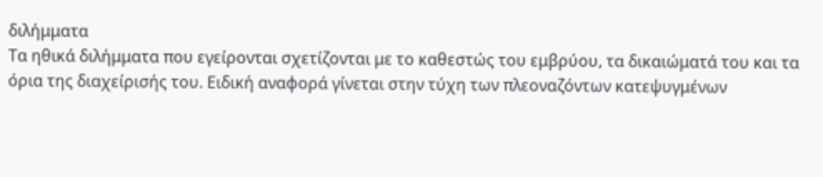διλήμματα
Τα ηθικά διλήμματα που εγείρονται σχετίζονται με το καθεστώς του εμβρύου, τα δικαιώματά του και τα όρια της διαχείρισής του. Ειδική αναφορά γίνεται στην τύχη των πλεοναζόντων κατεψυγμένων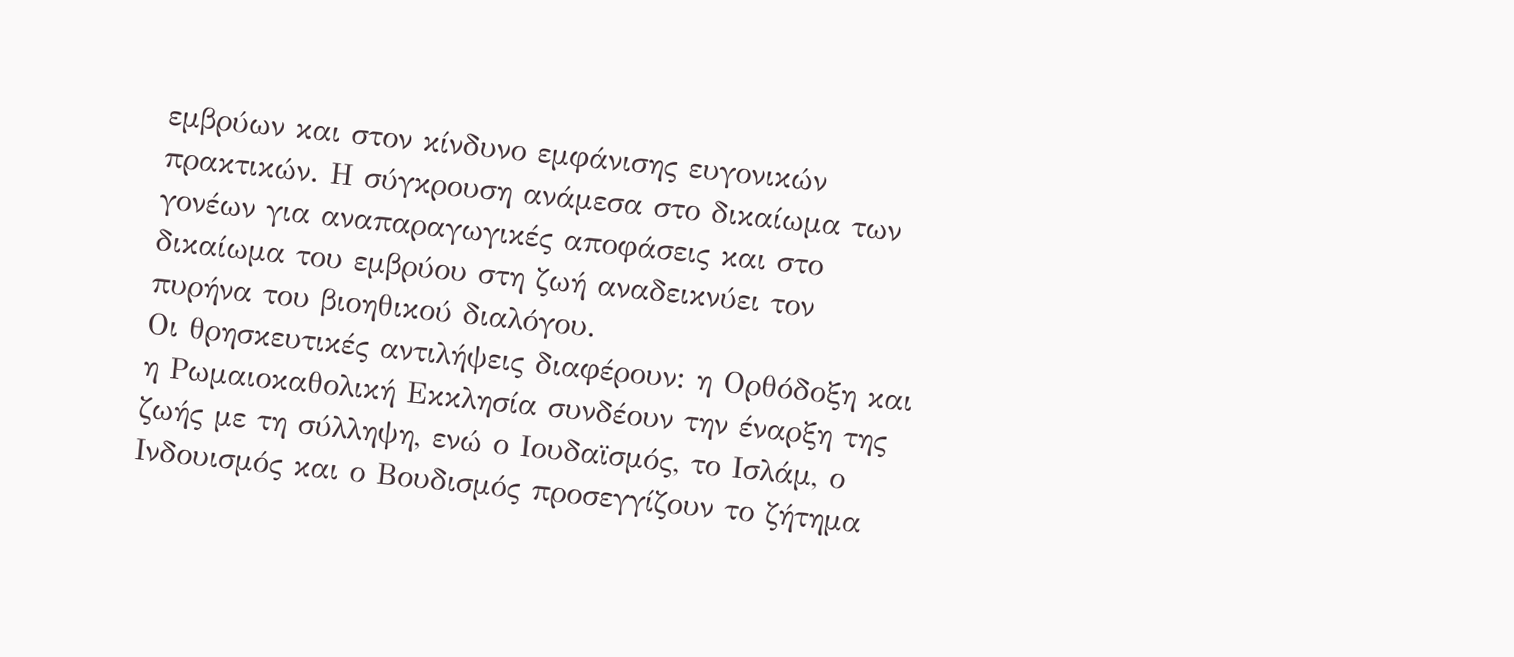εμβρύων και στον κίνδυνο εμφάνισης ευγονικών πρακτικών. Η σύγκρουση ανάμεσα στο δικαίωμα των γονέων για αναπαραγωγικές αποφάσεις και στο δικαίωμα του εμβρύου στη ζωή αναδεικνύει τον πυρήνα του βιοηθικού διαλόγου.
Οι θρησκευτικές αντιλήψεις διαφέρουν: η Ορθόδοξη και η Ρωμαιοκαθολική Εκκλησία συνδέουν την έναρξη της ζωής με τη σύλληψη, ενώ ο Ιουδαϊσμός, το Ισλάμ, ο Ινδουισμός και ο Βουδισμός προσεγγίζουν το ζήτημα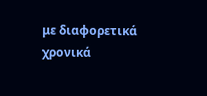με διαφορετικά χρονικά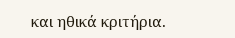και ηθικά κριτήρια.